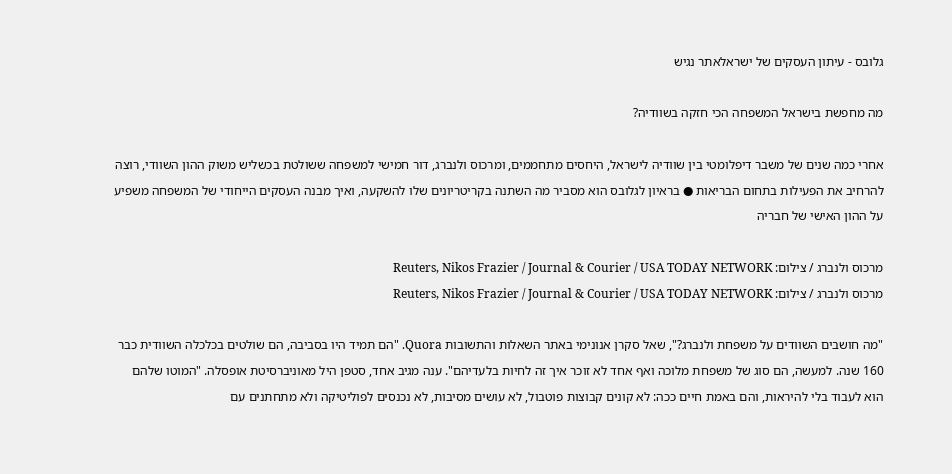גלובס - עיתון העסקים של ישראלאתר נגיש

מה מחפשת בישראל המשפחה הכי חזקה בשוודיה?

אחרי כמה שנים של משבר דיפלומטי בין שוודיה לישראל, היחסים מתחממים, ומרכוס ולנברג, דור חמישי למשפחה ששולטת בכשליש משוק ההון השוודי, רוצה להרחיב את הפעילות בתחום הבריאות ● בראיון לגלובס הוא מסביר מה השתנה בקריטריונים שלו להשקעה, ואיך מבנה העסקים הייחודי של המשפחה משפיע על ההון האישי של חבריה

מרכוס ולנברג / צילום: Reuters, Nikos Frazier / Journal & Courier / USA TODAY NETWORK
מרכוס ולנברג / צילום: Reuters, Nikos Frazier / Journal & Courier / USA TODAY NETWORK

"מה חושבים השוודים על משפחת ולנברג?", שאל סקרן אנונימי באתר השאלות והתשובות Quora. "הם תמיד היו בסביבה, הם שולטים בכלכלה השוודית כבר 160 שנה. למעשה, הם סוג של משפחת מלוכה ואף אחד לא זוכר איך זה לחיות בלעדיהם". ענה מגיב אחד, סטפן היל מאוניברסיטת אופסלה. "המוטו שלהם הוא לעבוד בלי להיראות, והם באמת חיים ככה: לא קונים קבוצות פוטבול, לא עושים מסיבות, לא נכנסים לפוליטיקה ולא מתחתנים עם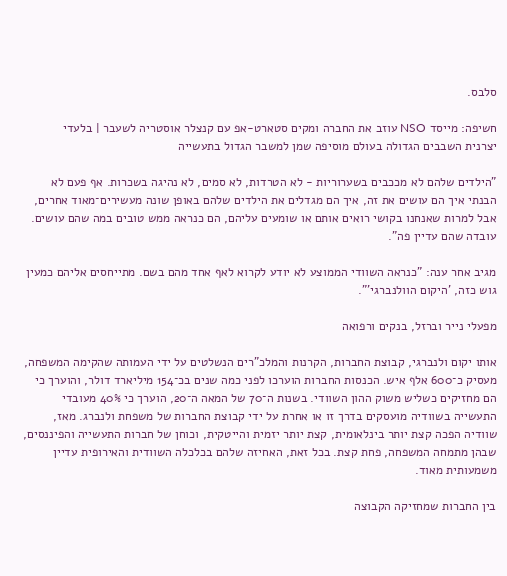סלבס.

חשיפה: מייסד NSO עוזב את החברה ומקים סטארט-אפ עם קנצלר אוסטריה לשעבר | בלעדי
יצרנית השבבים הגדולה בעולם מוסיפה שמן למשבר הגדול בתעשייה

"הילדים שלהם לא מככבים בשערוריות - לא הטרדות, לא סמים, לא נהיגה בשכרות. אף פעם לא הבנתי איך הם עושים את זה, איך הם מגדלים את הילדים שלהם באופן שונה מעשירים־מאוד אחרים, אבל למרות שאנחנו בקושי רואים אותם או שומעים עליהם, הם כנראה ממש טובים במה שהם עושים. עובדה שהם עדיין פה".

מגיב אחר ענה: "כנראה השוודי הממוצע לא יודע לקרוא לאף אחד מהם בשם. מתייחסים אליהם כמעין גוש כזה, 'היקום הוולנברגי'".

מפעלי נייר וברזל, בנקים ורפואה

אותו יקום ולנברגי, קבוצת החברות, הקרנות והמלכ"רים הנשלטים על ידי העמותה שהקימה המשפחה, מעסיק כ־600 אלף איש. הכנסות החברות הוערכו לפני כמה שנים בכ־154 מיליארד דולר, והוערך כי הם מחזיקים כשליש משוק ההון השוודי. בשנות ה־70 של המאה ה־20, הוערך כי 40% מעובדי התעשייה בשוודיה מועסקים בדרך זו או אחרת על ידי קבוצת החברות של משפחת ולנברג. מאז, שוודיה הפכה קצת יותר בינלאומית, קצת יותר יזמית והייטקית, וכוחן של חברות התעשייה והפיננסים, שבהן מתמחה המשפחה, פחת קצת. בכל זאת, האחיזה שלהם בכלכלה השוודית והאירופית עדיין משמעותית מאוד.

בין החברות שמחזיקה הקבוצה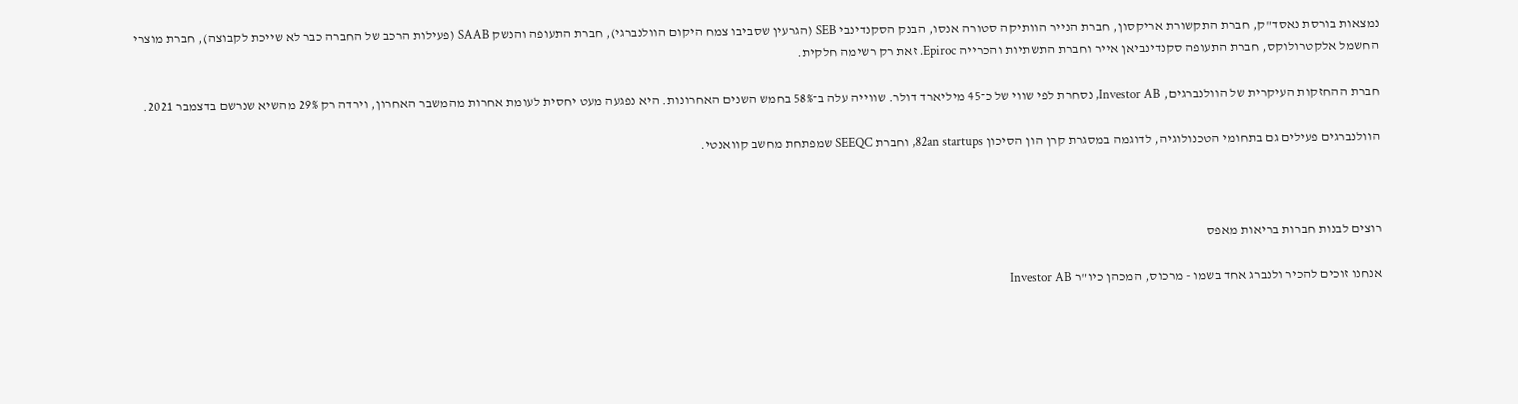נמצאות בורסת נאסד"ק, חברת התקשורת אריקסון, חברת הנייר הוותיקה סטורה אנסו, הבנק הסקנדינבי SEB (הגרעין שסביבו צמח היקום הוולנברגי), חברת התעופה והנשק SAAB (פעילות הרכב של החברה כבר לא שייכת לקבוצה), חברת מוצרי החשמל אלקטרולוקס, חברת התעופה סקנדינביאן אייר וחברת התשתיות והכרייה Epiroc. זאת רק רשימה חלקית.

חברת ההחזקות העיקרית של הוולנברגים, Investor AB, נסחרת לפי שווי של כ־45 מיליארד דולר. שווייה עלה ב־58% בחמש השנים האחרונות. היא נפגעה מעט יחסית לעומת אחרות מהמשבר האחרון, וירדה רק 29% מהשיא שנרשם בדצמבר 2021.

הוולנברגים פעילים גם בתחומי הטכנולוגיה, לדוגמה במסגרת קרן הון הסיכון 82an startups, וחברת SEEQC שמפתחת מחשב קוואנטי.



רוצים לבנות חברות בריאות מאפס

אנחנו זוכים להכיר ולנברג אחד בשמו - מרכוס, המכהן כיו"ר Investor AB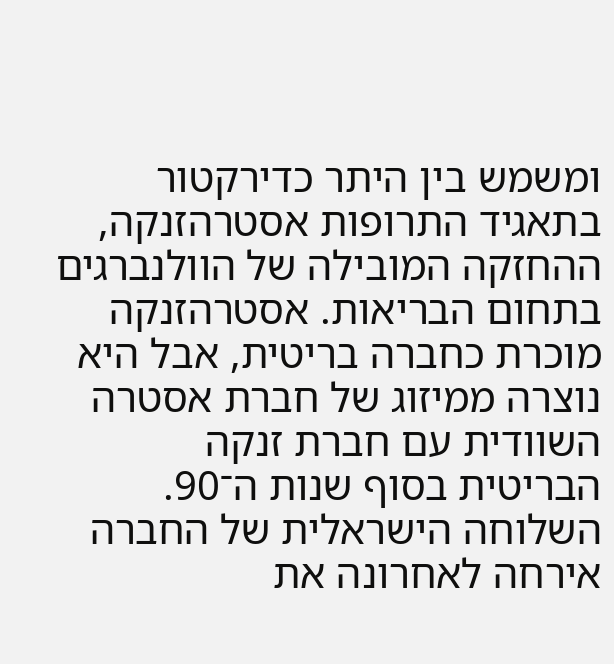ומשמש בין היתר כדירקטור בתאגיד התרופות אסטרהזנקה, ההחזקה המובילה של הוולנברגים בתחום הבריאות. אסטרהזנקה מוכרת כחברה בריטית, אבל היא נוצרה ממיזוג של חברת אסטרה השוודית עם חברת זנקה הבריטית בסוף שנות ה־90. השלוחה הישראלית של החברה אירחה לאחרונה את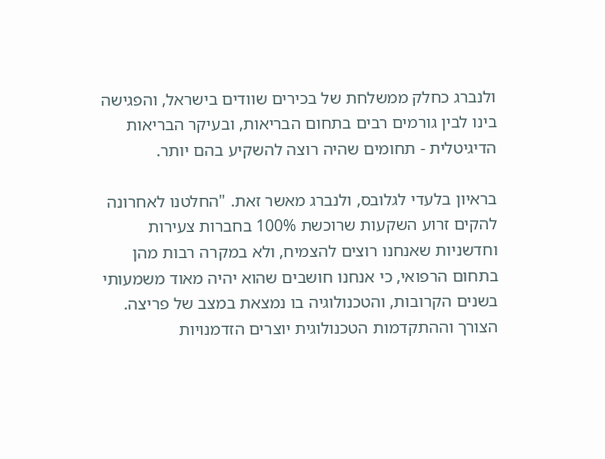ולנברג כחלק ממשלחת של בכירים שוודים בישראל, והפגישה בינו לבין גורמים רבים בתחום הבריאות, ובעיקר הבריאות הדיגיטלית - תחומים שהיה רוצה להשקיע בהם יותר.

בראיון בלעדי לגלובס, ולנברג מאשר זאת. "החלטנו לאחרונה להקים זרוע השקעות שרוכשת 100% בחברות צעירות וחדשניות שאנחנו רוצים להצמיח, ולא במקרה רבות מהן בתחום הרפואי, כי אנחנו חושבים שהוא יהיה מאוד משמעותי בשנים הקרובות, והטכנולוגיה בו נמצאת במצב של פריצה. הצורך וההתקדמות הטכנולוגית יוצרים הזדמנויות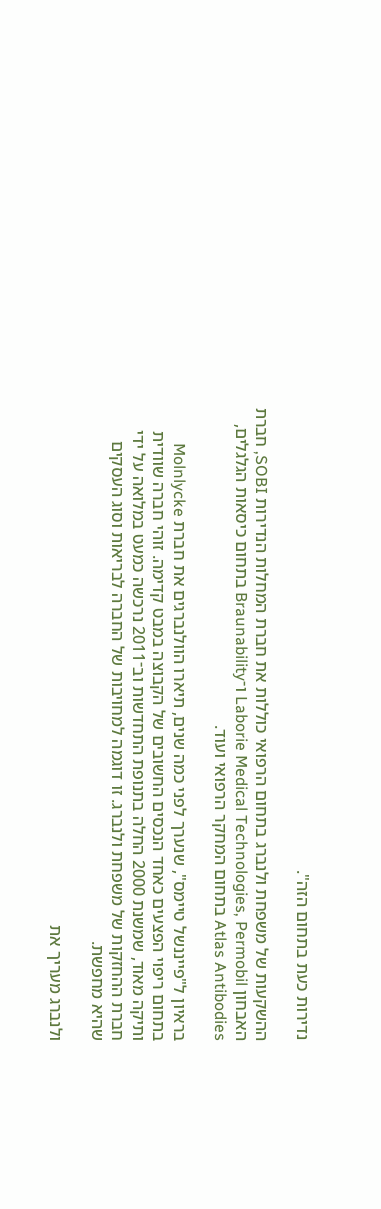נדירות כעת בתחום הזה".

ההשקעות של משפחת ולנברג בתחום הרפואי כוללות את חברת המחלות הנדירות SOBI, חברת האבחון Laborie Medical Technologies, Permobil ו־Braunability בתחום כיסאות הגלגלים, Atlas Antibodies בתחום המחקר הרפואי ועוד.

בראיון ל"פייננשל טיימס", שנערך לפני כמה שנים, תיארו הוולנברגים את חברת Molnlycke בתחום ריפוי הפצעים כאחד הנכסים החשובים של הקבוצה במבט קדימה. זוהי חברה שוודית ותיקה מאוד, שמשנת 2000 החלה בתנופת התחדשות וב־2011 נרכשה כמעט במלואה על ידי חברת ההחזקות של משפחת ולנברג. זו דוגמה למחויבות של החברה לבריאות וסוג העסקים שהיא מחפשת.

ולנברג מעריך את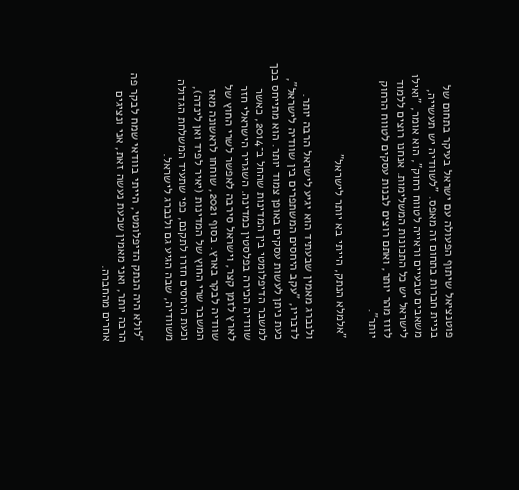פוטנציאל שיתוף הפעולה עם ישראל בעיקר בתחום של בניית חברות בתחום זה מאפס. "לשוודיה יש תעשייה, משאבים טבעיים וראייה לטווח רחוק", הוא אומר, "ואילו לישראל יש כל התכונות המשלימות. אנחנו רוצים ללמוד לזוז מהר יותר, ואתם רוצים לבנות עסקים לטווח הרחוק יותר".

"אלמלא הנתק, הייתי בא יותר לישראל"

ולנברג מאמין שבעתיד הוא יגיע לישראל הרבה יותר. לדבריו, "עקב היחסים המשתפרים בין שוודיה לישראל", כעת ניתן לעשות עסקים באופן צמוד יותר. הוא מתייחס בכך למשבר הדיפלומטי בין המדינות שהחל ב־2014, כאשר שוודיה הכירה בפלסטין כמדינה. השגריר הישראלי חזר לארץ לזמן קצר, וישראל סירבה לאפשר לשרי החוץ של שוודיה לבקר בארץ. בסוף 2021, שוחחו לראשונה מאז המשבר שרי החוץ של המדינות (יאיר לפיד ואן לינדה), וכעת היחסים חזרו לתקנם, כפי שתעיד המשלחת הגדולה משוודיה, שבה הגיע גם ולנברג לישראל.

"לולא היה הנתק הדיפלומטי, הייתי בוודאי שמח לבקר פה הרבה יותר, ואני מאמין שכעת נעשה זאת, אני ונציגים אחרים מהחברה.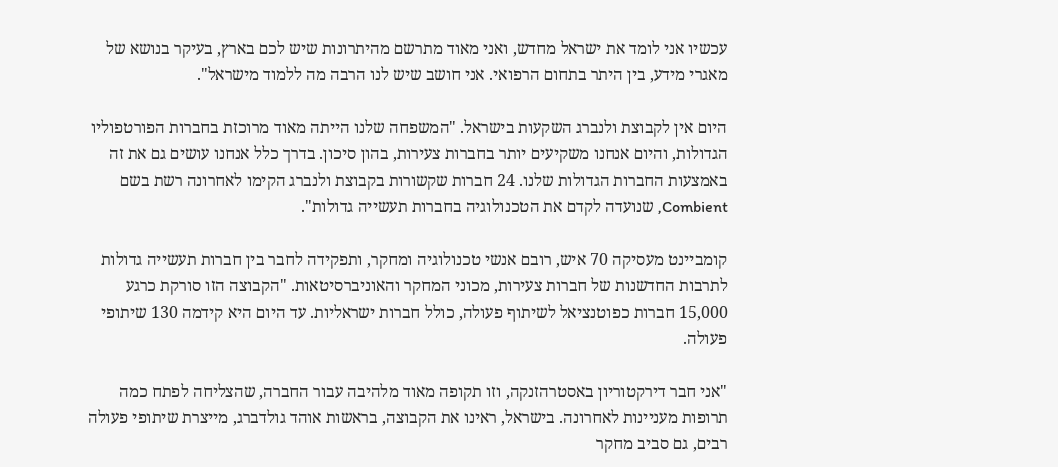עכשיו אני לומד את ישראל מחדש, ואני מאוד מתרשם מהיתרונות שיש לכם בארץ, בעיקר בנושא של מאגרי מידע, בין היתר בתחום הרפואי. אני חושב שיש לנו הרבה מה ללמוד מישראל".

היום אין לקבוצת ולנברג השקעות בישראל. "המשפחה שלנו הייתה מאוד מרוכזת בחברות הפורטפוליו הגדולות, והיום אנחנו משקיעים יותר בחברות צעירות, בהון סיכון. בדרך כלל אנחנו עושים גם את זה באמצעות החברות הגדולות שלנו. 24 חברות שקשורות בקבוצת ולנברג הקימו לאחרונה רשת בשם Combient, שנועדה לקדם את הטכנולוגיה בחברות תעשייה גדולות".

קומביינט מעסיקה 70 איש, רובם אנשי טכנולוגיה ומחקר, ותפקידה לחבר בין חברות תעשייה גדולות לתרבות החדשנות של חברות צעירות, מכוני המחקר והאוניברסיטאות. "הקבוצה הזו סורקת כרגע 15,000 חברות כפוטנציאל לשיתוף פעולה, כולל חברות ישראליות. עד היום היא קידמה 130 שיתופי פעולה.

"אני חבר דירקטוריון באסטרהזנקה, וזו תקופה מאוד מלהיבה עבור החברה, שהצליחה לפתח כמה תרופות מעניינות לאחרונה. בישראל, ראינו את הקבוצה, בראשות אוהד גולדברג, מייצרת שיתופי פעולה רבים, גם סביב מחקר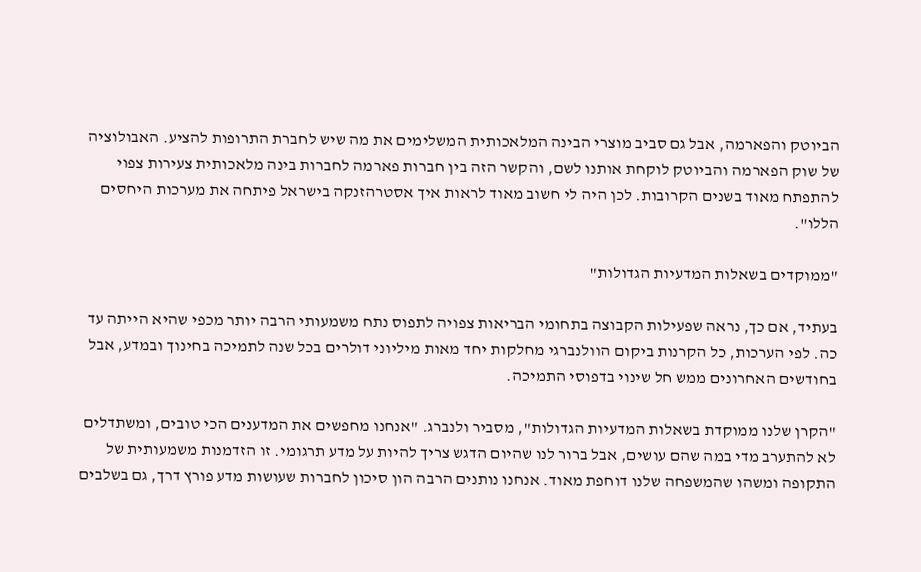הביוטק והפארמה, אבל גם סביב מוצרי הבינה המלאכותית המשלימים את מה שיש לחברת התרופות להציע. האבולוציה של שוק הפארמה והביוטק לוקחת אותנו לשם, והקשר הזה בין חברות פארמה לחברות בינה מלאכותית צעירות צפוי להתפתח מאוד בשנים הקרובות. לכן היה לי חשוב מאוד לראות איך אסטרהזנקה בישראל פיתחה את מערכות היחסים הללו".

"ממוקדים בשאלות המדעיות הגדולות"

בעתיד, אם כך, נראה שפעילות הקבוצה בתחומי הבריאות צפויה לתפוס נתח משמעותי הרבה יותר מכפי שהיא הייתה עד כה. לפי הערכות, כל הקרנות ביקום הוולנברגי מחלקות יחד מאות מיליוני דולרים בכל שנה לתמיכה בחינוך ובמדע, אבל בחודשים האחרונים ממש חל שינוי בדפוסי התמיכה.

"הקרן שלנו ממוקדת בשאלות המדעיות הגדולות", מסביר ולנברג. "אנחנו מחפשים את המדענים הכי טובים, ומשתדלים לא להתערב מדי במה שהם עושים, אבל ברור לנו שהיום הדגש צריך להיות על מדע תרגומי. זו הזדמנות משמעותית של התקופה ומשהו שהמשפחה שלנו דוחפת מאוד. אנחנו נותנים הרבה הון סיכון לחברות שעושות מדע פורץ דרך, גם בשלבים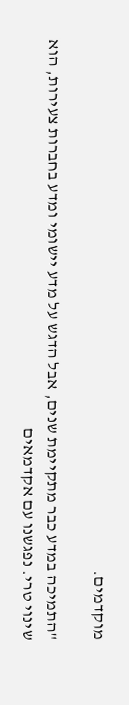מוקדמים.

"התמיכה במדע כבר מתקיימת שנים, אבל הדגש על מדע יישומי ומדע בחברות צעירות, הוא שינוי טרי. נפגשנו עם אקדמאים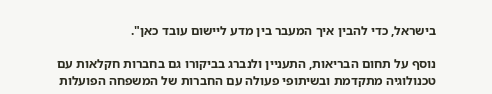בישראל, כדי להבין איך המעבר בין מדע ליישום עובד כאן".

נוסף על תחום הבריאות, התעניין ולנברג בביקורו גם בחברות חקלאות עם טכנולוגיה מתקדמת ובשיתופי פעולה עם החברות של המשפחה הפועלות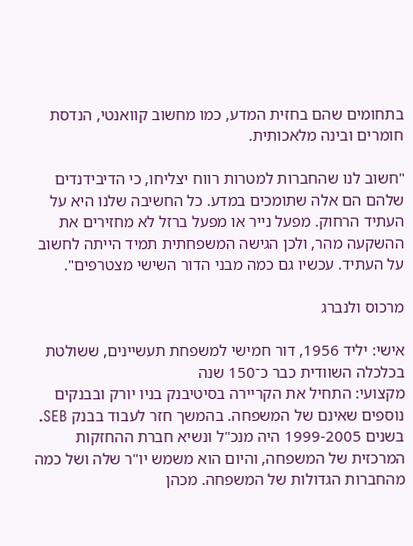בתחומים שהם בחזית המדע, כמו מחשוב קוואנטי, הנדסת חומרים ובינה מלאכותית.

"חשוב לנו שהחברות למטרות רווח יצליחו, כי הדיבידנדים שלהם הם אלה שתומכים במדע. כל החשיבה שלנו היא על העתיד הרחוק. מפעל נייר או מפעל ברזל לא מחזירים את ההשקעה מהר, ולכן הגישה המשפחתית תמיד הייתה לחשוב על העתיד. עכשיו גם כמה מבני הדור השישי מצטרפים".

מרכוס ולנברג

אישי: יליד 1956, דור חמישי למשפחת תעשיינים, ששולטת בכלכלה השוודית כבר כ־150 שנה
מקצועי: התחיל את הקריירה בסיטיבנק בניו יורק ובבנקים נוספים שאינם של המשפחה. בהמשך חזר לעבוד בבנק SEB. בשנים 1999-2005 היה מנכ"ל ונשיא חברת ההחזקות המרכזית של המשפחה, והיום הוא משמש יו"ר שלה ושל כמה מהחברות הגדולות של המשפחה. מכהן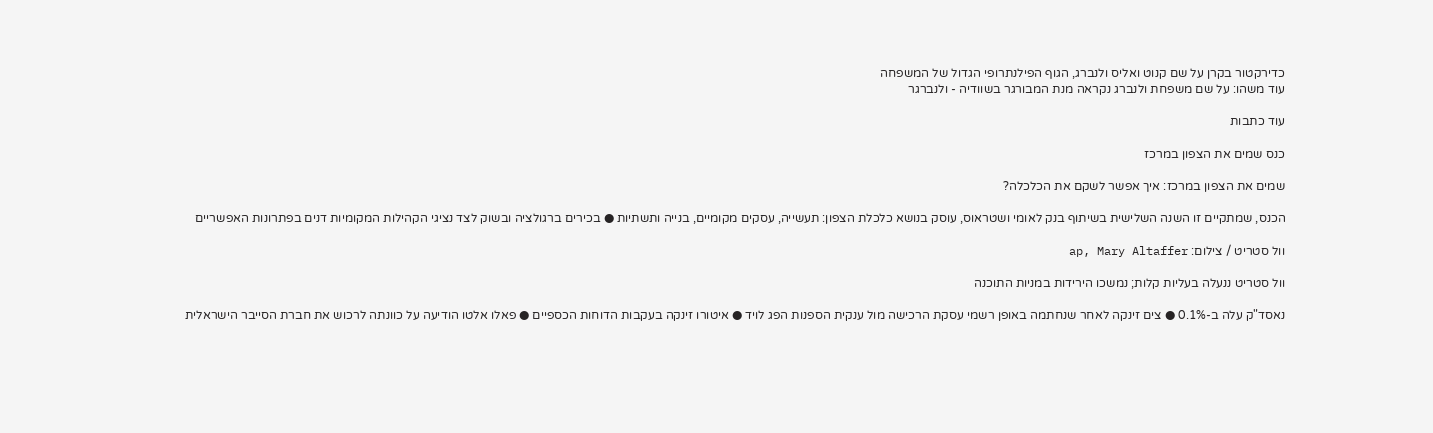כדירקטור בקרן על שם קנוט ואליס ולנברג, הגוף הפילנתרופי הגדול של המשפחה
עוד משהו: על שם משפחת ולנברג נקראה מנת המבורגר בשוודיה - ולנברגר

עוד כתבות

כנס שמים את הצפון במרכז

שמים את הצפון במרכז: איך אפשר לשקם את הכלכלה?

הכנס, שמתקיים זו השנה השלישית בשיתוף בנק לאומי ושטראוס, עוסק בנושא כלכלת הצפון: תעשייה, עסקים מקומיים, בנייה ותשתיות ● בכירים ברגולציה ובשוק לצד נציגי הקהילות המקומיות דנים בפתרונות האפשריים

וול סטריט / צילום: ap, Mary Altaffer

וול סטריט ננעלה בעליות קלות; נמשכו הירידות במניות התוכנה

נאסד"ק עלה ב-0.1% ● צים זינקה לאחר שנחתמה באופן רשמי עסקת הרכישה מול ענקית הספנות הפג לויד ● איטורו זינקה בעקבות הדוחות הכספיים ● פאלו אלטו הודיעה על כוונתה לרכוש את חברת הסייבר הישראלית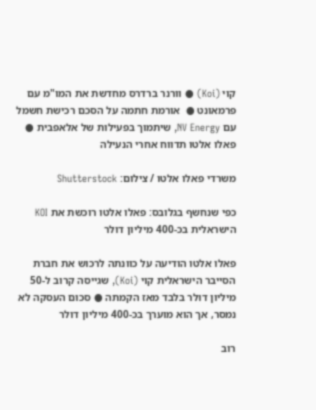קוי (Koi) ● וורנר ברדרס מחדשת את המו"מ עם פרמאונט ●  אורמת חתמה על הסכם רכישת חשמל עם NV Energy, שיתמוך בפעילות של אלאפבית ● פאלו אלטו תדווח אחרי הנעילה

משרדי פאלו אלטו / צילום: Shutterstock

כפי שנחשף בגלובס: פאלו אלטו רוכשת את KOI הישראלית בכ-400 מיליון דולר

פאלו אלטו הודיעה על כוונתה לרכוש את חברת הסייבר הישראלית קוי (Koi), שגייסה קרוב ל-50 מיליון דולר בלבד מאז הקמתה ● סכום העסקה לא נמסר, אך הוא מוערך בכ-400 מיליון דולר

רוב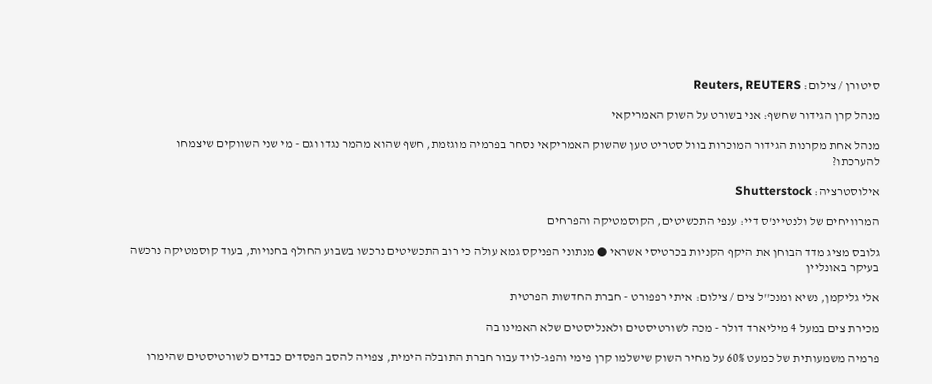סיטורן / צילום: Reuters, REUTERS

מנהל קרן הגידור שחשף: אני בשורט על השוק האמריקאי

מנהל אחת מקרנות הגידור המוכרות בוול סטריט טען שהשוק האמריקאי נסחר בפרמיה מוגזמת, חשף שהוא מהמר נגדו וגם - מי שני השווקים שיצמחו להערכתו?

אילוסטרציה: Shutterstock

המרוויחים של ולנטיינ'ס דיי: ענפי התכשיטים, הקוסמטיקה והפרחים

גלובס מציג מדד הבוחן את היקף הקניות בכרטיסי אשראי ● מנתוני הפניקס גמא עולה כי רוב התכשיטים נרכשו בשבוע החולף בחנויות, בעוד קוסמטיקה נרכשה בעיקר באונליין

אלי גליקמן, נשיא ומנכ''ל צים / צילום: איתי רפפורט - חברת החדשות הפרטית

מכירת צים במעל 4 מיליארד דולר - מכה לשורטיסטים ולאנליסטים שלא האמינו בה

פרמיה משמעותית של כמעט 60% על מחיר השוק שישלמו קרן פימי והפג-לויד עבור חברת התובלה הימית, צפויה להסב הפסדים כבדים לשורטיסטים שהימרו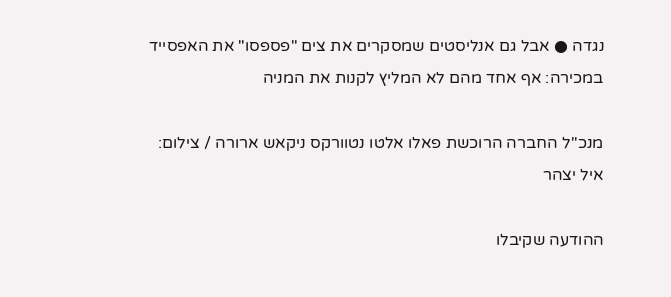נגדה ● אבל גם אנליסטים שמסקרים את צים "פספסו" את האפסייד במכירה: אף אחד מהם לא המליץ לקנות את המניה

מנכ''ל החברה הרוכשת פאלו אלטו נטוורקס ניקאש ארורה / צילום: איל יצהר

ההודעה שקיבלו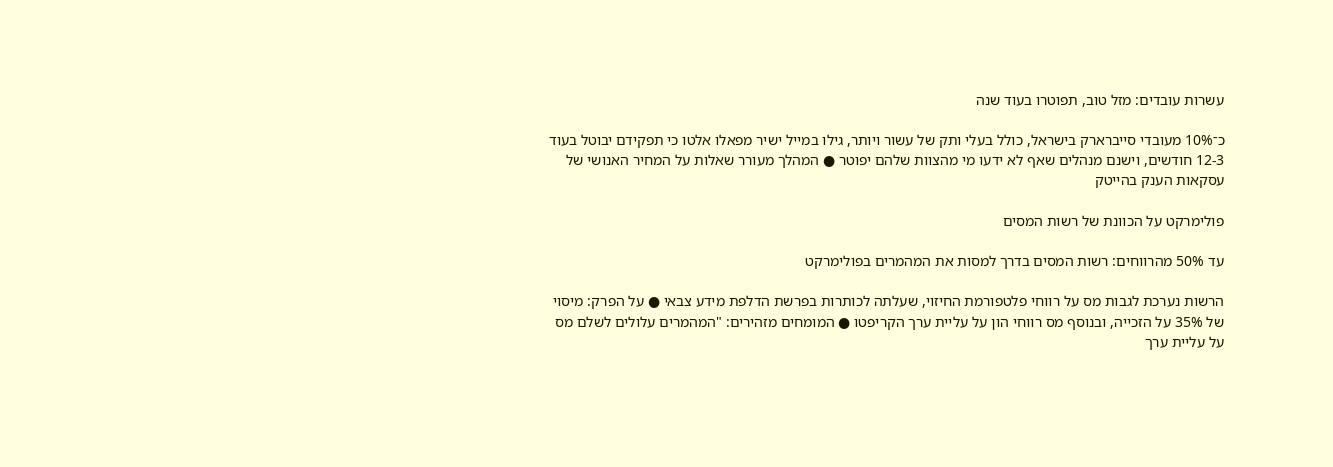עשרות עובדים: מזל טוב, תפוטרו בעוד שנה

כ־10% מעובדי סייברארק בישראל, כולל בעלי ותק של עשור ויותר, גילו במייל ישיר מפאלו אלטו כי תפקידם יבוטל בעוד 12-3 חודשים, וישנם מנהלים שאף לא ידעו מי מהצוות שלהם יפוטר ● המהלך מעורר שאלות על המחיר האנושי של עסקאות הענק בהייטק

פולימרקט על הכוונת של רשות המסים

עד 50% מהרווחים: רשות המסים בדרך למסות את המהמרים בפולימרקט

הרשות נערכת לגבות מס על רווחי פלטפורמת החיזוי, שעלתה לכותרות בפרשת הדלפת מידע צבאי ● על הפרק: מיסוי של 35% על הזכייה, ובנוסף מס רווחי הון על עליית ערך הקריפטו ● המומחים מזהירים: "המהמרים עלולים לשלם מס על עליית ערך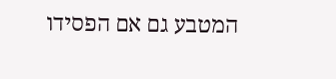המטבע גם אם הפסידו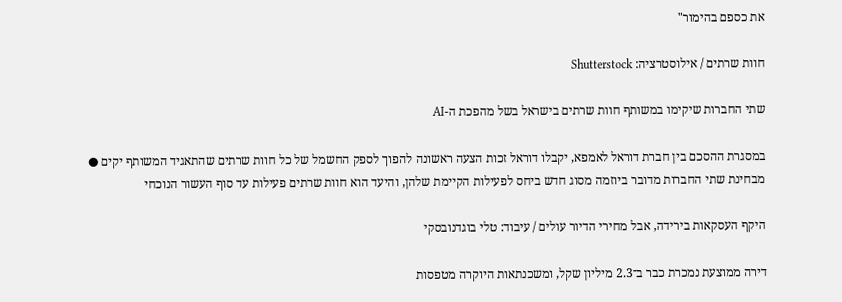את כספם בהימור"

חוות שרתים / אילוסטרציה: Shutterstock

שתי החברות שיקימו במשותף חוות שרתים בישראל בשל מהפכת ה-AI

במסגרת ההסכם בין חברת דוראל לאמפא, יקבלו דוראל זכות הצעה ראשונה להפוך לספק החשמל של כל חוות שרתים שהתאגיד המשותף יקים ● מבחינת שתי החברות מדובר ביוזמה מסוג חדש ביחס לפעילות הקיימת שלהן, והיעד הוא חוות שרתים פעילות עד סוף העשור הנוכחי

היקף העסקאות בירידה, אבל מחירי הדיור עולים / עיבוד: טלי בוגדנובסקי

דירה ממוצעת נמכרת כבר ב־2.3 מיליון שקל, ומשכנתאות היוקרה מטפסות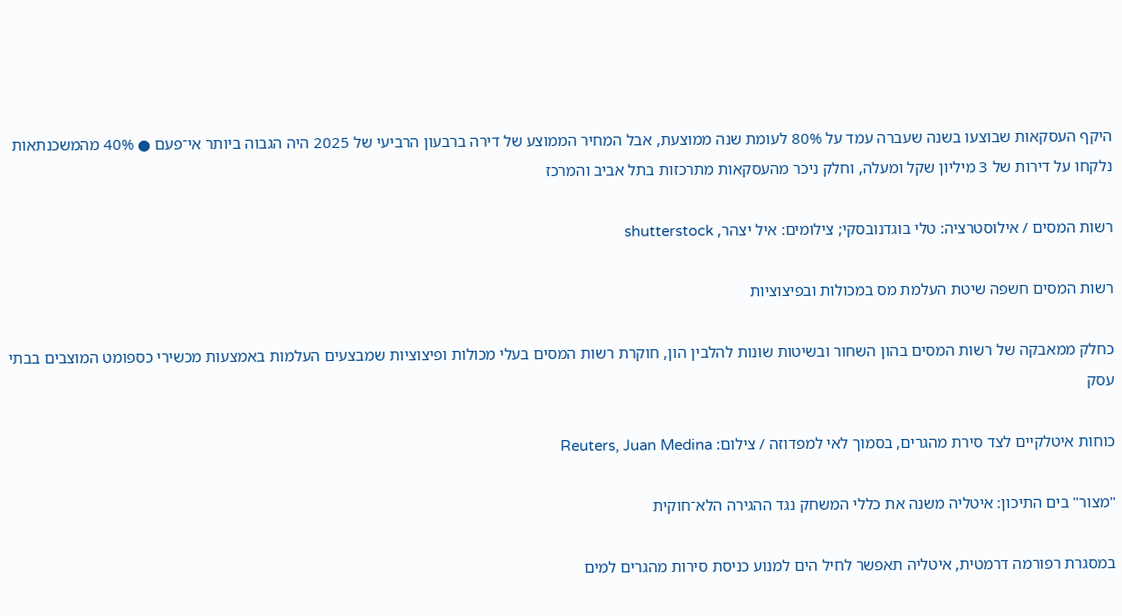היקף העסקאות שבוצעו בשנה שעברה עמד על 80% לעומת שנה ממוצעת, אבל המחיר הממוצע של דירה ברבעון הרביעי של 2025 היה הגבוה ביותר אי־פעם ● 40% מהמשכנתאות נלקחו על דירות של 3 מיליון שקל ומעלה, וחלק ניכר מהעסקאות מתרכזות בתל אביב והמרכז

רשות המסים / אילוסטרציה: טלי בוגדנובסקי; צילומים: איל יצהר, shutterstock

רשות המסים חשפה שיטת העלמת מס במכולות ובפיצוציות

כחלק ממאבקה של רשות המסים בהון השחור ובשיטות שונות להלבין הון, חוקרת רשות המסים בעלי מכולות ופיצוציות שמבצעים העלמות באמצעות מכשירי כספומט המוצבים בבתי עסק

כוחות איטלקיים לצד סירת מהגרים, בסמוך לאי למפדוזה / צילום: Reuters, Juan Medina

"מצור" בים התיכון: איטליה משנה את כללי המשחק נגד ההגירה הלא־חוקית

במסגרת רפורמה דרמטית, איטליה תאפשר לחיל הים למנוע כניסת סירות מהגרים למים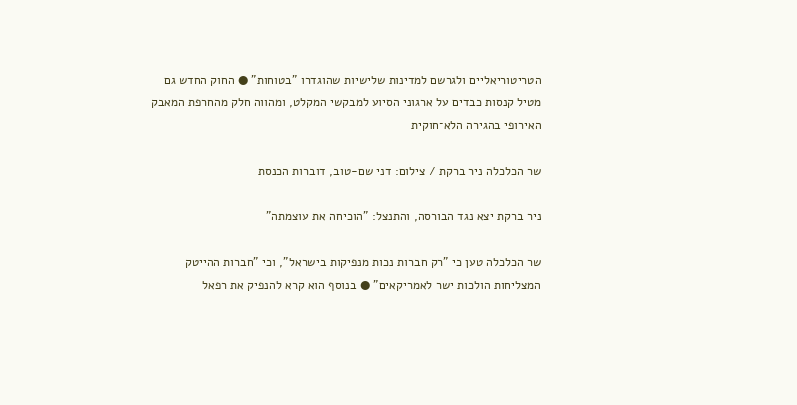הטריטוריאליים ולגרשם למדינות שלישיות שהוגדרו "בטוחות" ● החוק החדש גם מטיל קנסות כבדים על ארגוני הסיוע למבקשי המקלט, ומהווה חלק מהחרפת המאבק האירופי בהגירה הלא־חוקית

שר הכלכלה ניר ברקת / צילום: דני שם-טוב, דוברות הכנסת

ניר ברקת יצא נגד הבורסה, והתנצל: "הוכיחה את עוצמתה"

שר הכלכלה טען כי "רק חברות נכות מנפיקות בישראל", וכי "חברות ההייטק המצליחות הולכות ישר לאמריקאים" ● בנוסף הוא קרא להנפיק את רפאל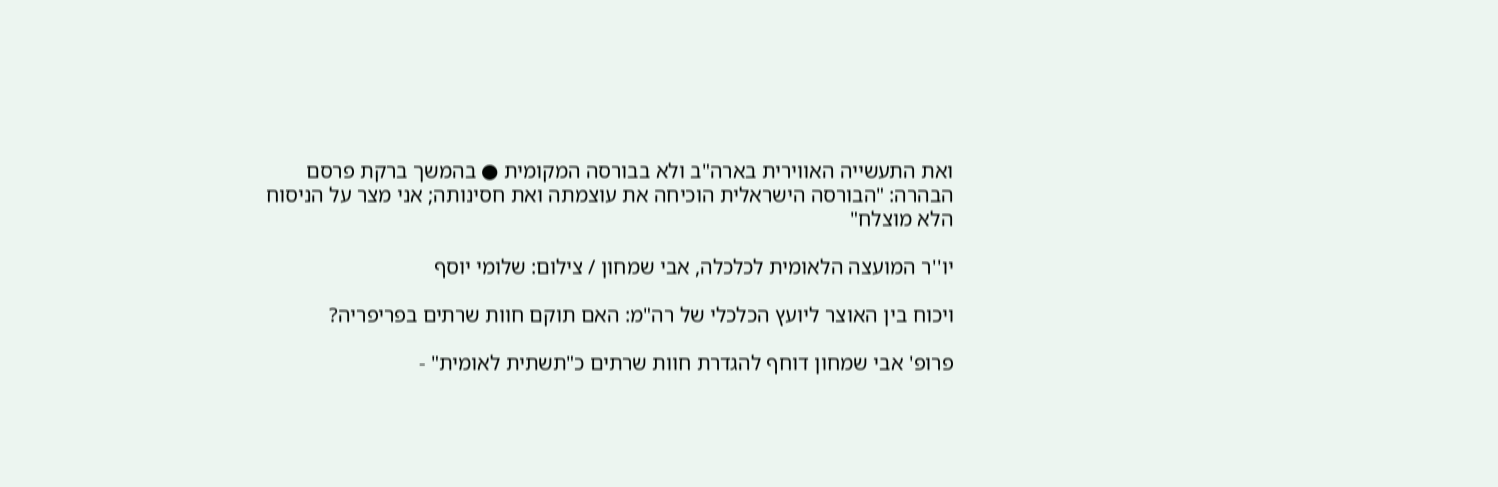ואת התעשייה האווירית בארה"ב ולא בבורסה המקומית ● בהמשך ברקת פרסם הבהרה: "הבורסה הישראלית הוכיחה את עוצמתה ואת חסינותה; אני מצר על הניסוח הלא מוצלח"

יו''ר המועצה הלאומית לכלכלה, אבי שמחון / צילום: שלומי יוסף

ויכוח בין האוצר ליועץ הכלכלי של רה"מ: האם תוקם חוות שרתים בפריפריה?

פרופ' אבי שמחון דוחף להגדרת חוות שרתים כ"תשתית לאומית" -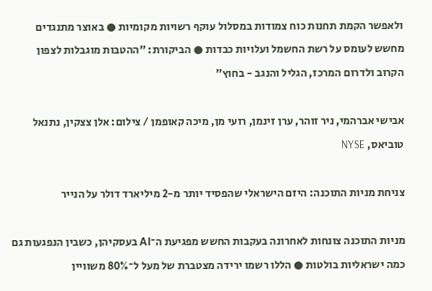ולאפשר הקמת תחנות כוח צמודות במסלול עוקף רשויות מקומיות ● באוצר מתנגדים מחשש לעומס על רשת החשמל ועלויות כבדות ● הביקורת: "ההטבות מוגבלות לצפון הקרוב ולדרום המרכז, הגליל והנגב - בחוץ"

אבישי אברהמי, ניר זוהר, ערן זינמן, רועי מן, מיכה קאופמן / צילום: אלן צצקין, נתנאל טוביאס, NYSE

צניחת מניות התוכנה: היזם הישראלי שהפסיד יותר מ-2 מיליארד דולר על הנייר

מניות התוכנה צונחות לאחרונה בעקבות החשש מפגיעת ה־AI בעסקיהן, כשבין הנפגעות גם כמה ישראליות בולטות ● הללו רשמו ירידה מצטברת של מעל ל־80% משוויין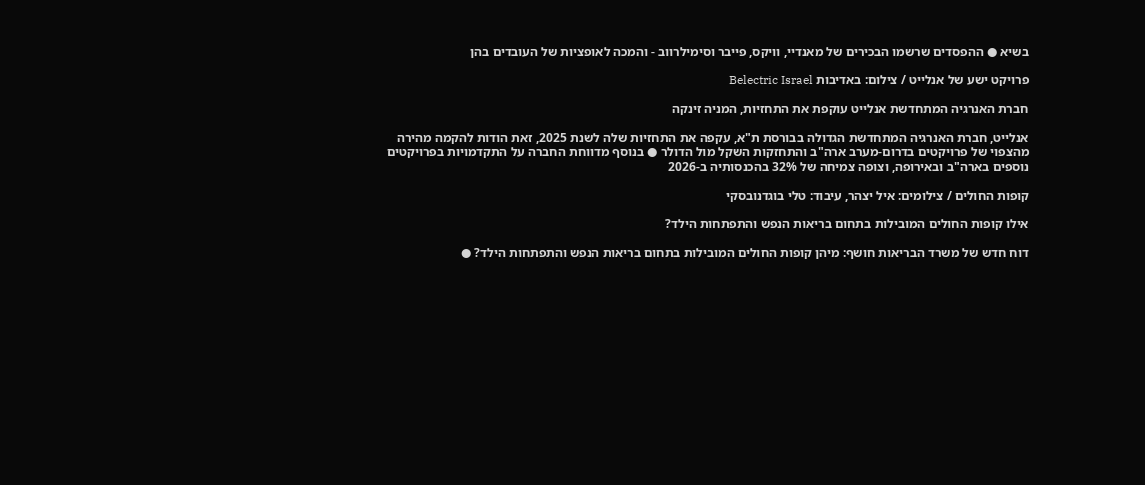בשיא ● ההפסדים שרשמו הבכירים של מאנדיי, וויקס, פייבר וסימילרווב - והמכה לאופציות של העובדים בהן

פרויקט ישע של אנלייט / צילום: באדיבות Belectric Israel

חברת האנרגיה המתחדשת אנלייט עוקפת את התחזיות, המניה זינקה

אנלייט, חברת האנרגיה המתחדשת הגדולה בבורסת ת"א, עקפה את התחזיות שלה לשנת 2025, זאת הודות להקמה מהירה מהצפוי של פרויקטים בדרום-מערב ארה"ב והתחזקות השקל מול הדולר ● בנוסף מדווחת החברה על התקדמויות בפרויקטים נוספים בארה"ב ובאירופה, וצופה צמיחה של 32% בהכנסותיה ב-2026

קופות החולים / צילומים: איל יצהר, עיבוד: טלי בוגדנובסקי

אילו קופות החולים המובילות בתחום בריאות הנפש והתפתחות הילד?

דוח חדש של משרד הבריאות חושף: מיהן קופות החולים המובילות בתחום בריאות הנפש והתפתחות הילד? ●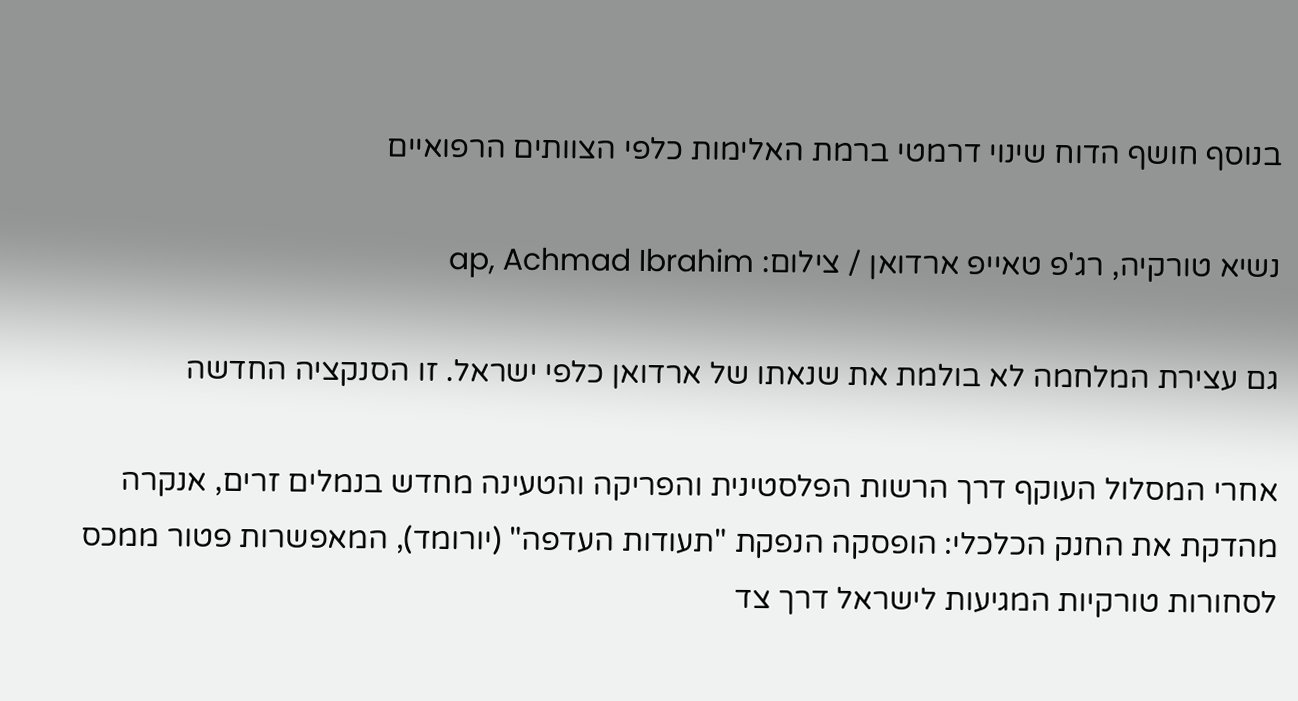בנוסף חושף הדוח שינוי דרמטי ברמת האלימות כלפי הצוותים הרפואיים

נשיא טורקיה, רג'פ טאייפ ארדואן / צילום: ap, Achmad Ibrahim

גם עצירת המלחמה לא בולמת את שנאתו של ארדואן כלפי ישראל. זו הסנקציה החדשה

אחרי המסלול העוקף דרך הרשות הפלסטינית והפריקה והטעינה מחדש בנמלים זרים, אנקרה מהדקת את החנק הכלכלי: הופסקה הנפקת "תעודות העדפה" (יורומד), המאפשרות פטור ממכס לסחורות טורקיות המגיעות לישראל דרך צד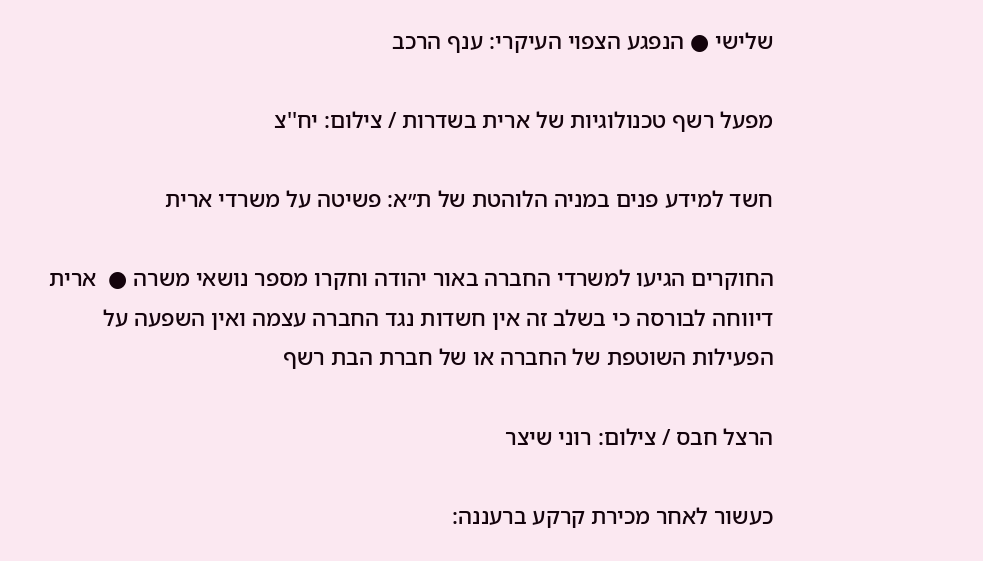שלישי ● הנפגע הצפוי העיקרי: ענף הרכב

מפעל רשף טכנולוגיות של ארית בשדרות / צילום: יח''צ

חשד למידע פנים במניה הלוהטת של ת״א: פשיטה על משרדי ארית

החוקרים הגיעו למשרדי החברה באור יהודה וחקרו מספר נושאי משרה ●  ארית דיווחה לבורסה כי בשלב זה אין חשדות נגד החברה עצמה ואין השפעה על הפעילות השוטפת של החברה או של חברת הבת רשף

הרצל חבס / צילום: רוני שיצר

כעשור לאחר מכירת קרקע ברעננה: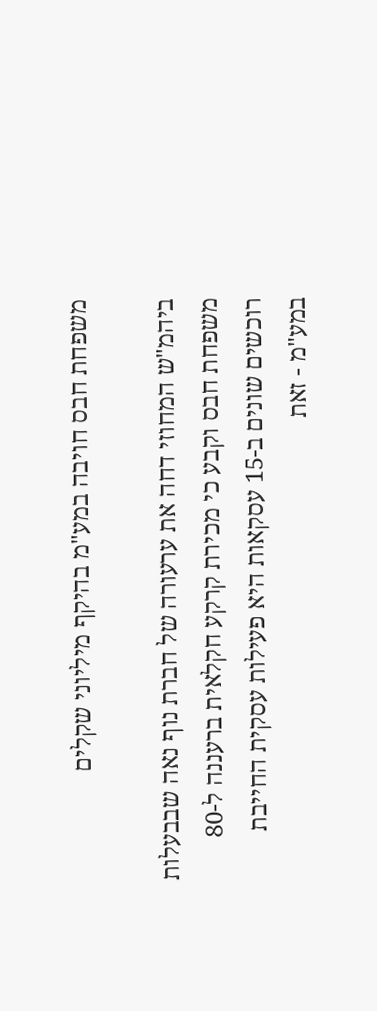משפחת חבס חויבה במע"מ בהיקף מיליוני שקלים

ביהמ"ש המחוזי דחה את ערעורה של חברת נוף נאה שבבעלות משפחת חבס וקבע כי מכירת קרקע חקלאית ברעננה ל-80 רוכשים שונים ב-15 עסקאות היא פעילות עסקית החייבת במע"מ - זאת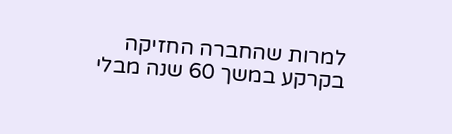למרות שהחברה החזיקה בקרקע במשך 60 שנה מבלי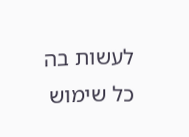לעשות בה כל שימוש